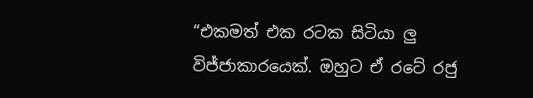“එකමත් එක රටක සිටියා ලු විජ්ජාකාරයෙක්. ඔහුට ඒ රටේ රජු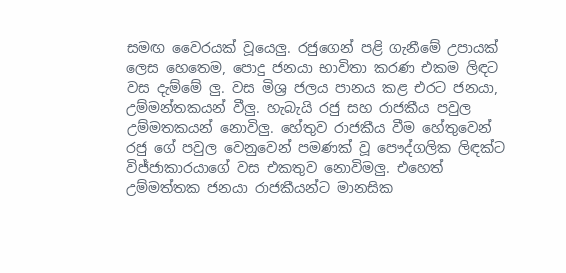සමඟ වෛරයක් වූයෙලු. රජුගෙන් පළි ගැනීමේ උපායක් ලෙස හෙතෙම, පොදු ජනයා භාවිතා කරණ එකම ලිඳට වස දැම්මේ ලු. වස මිශ්‍ර ජලය පානය කළ එරට ජනයා, උම්මන්තකයන් වීලු. හැබැයි රජු සහ රාජකීය පවුල උම්මතකයන් නොවිලු. හේතුව රාජකීය වීම හේතුවෙන් රජු ගේ පවුල වෙනුවෙන් පමණක් වූ පෞද්ගලික ලිඳක්ට විජ්ජාකාරයාගේ වස එකතුව නොවිමලු. එහෙත් උම්මත්තක ජනයා රාජකීයන්ට මානසික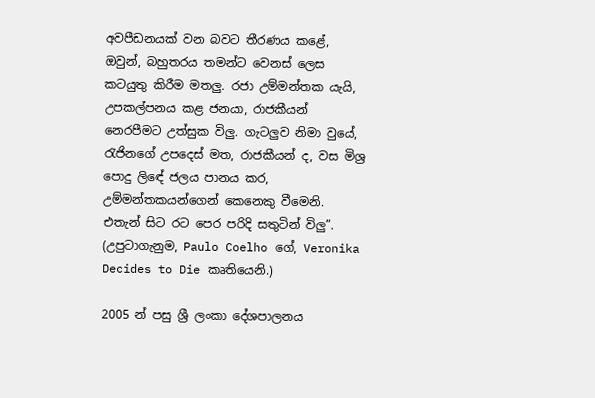අවපීඩනයක් වන බවට තීරණය කළේ, ඔවුන්, බහුතරය තමන්ට වෙනස් ලෙස කටයුතු කිරීම මතලු. රජා උම්මන්තක යැයි, උපකල්පනය කළ ජනයා, රාජකීයන් නෙරපීමට උත්සුක විලු. ගැටලුව නිමා වුයේ, රැජිනගේ උපදෙස් මත, රාජකීයන් ද, වස මිශ්‍ර පොදු ලිඳේ ජලය පානය කර, උම්මන්තකයන්ගෙන් කෙනෙකු වීමෙනි. එතැන් සිට රට පෙර පරිදි සතුටින් විලු”. (උපුටාගැනුම, Paulo Coelho ගේ, Veronika Decides to Die කෘතියෙනි.)

2005 න් පසු ශ්‍රී ලංකා දේශපාලනය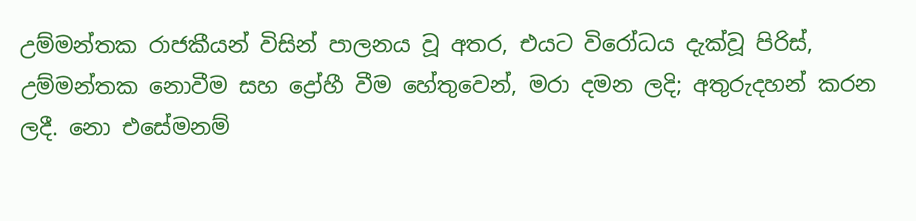උම්මන්තක රාජකීයන් විසින් පාලනය වූ අතර, එයට විරෝධය දැක්වූ පිරිස්, උම්මන්තක නොවීම සහ ද්‍රෝහී වීම හේතුවෙන්, මරා දමන ලදි; අතුරුදහන් කරන ලදී. නො එසේමනම්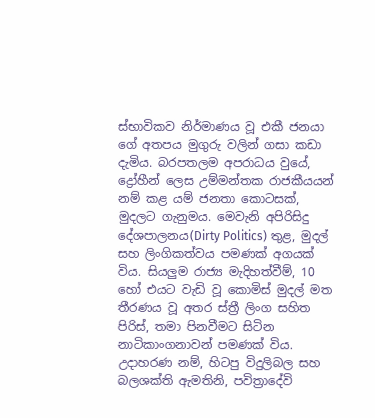ස්භාවිකව නිර්මාණය වූ එකී ජනයා ගේ අතපය මුගුරු වලින් ගසා කඩා දැමිය. බරපතලම අපරාධය වුයේ, ද්‍රෝහීන් ලෙස උම්මන්තක රාජකීයයන් නම් කළ යම් ජනතා කොටසක්, මුදලට ගැනුමය. මෙවැනි අපිරිසිදු දේශපාලනය(Dirty Politics) තුළ, මුදල් සහ ලිංගිකත්වය පමණක් අගයක් විය. සියලුම රාජ්‍ය මැදිහත්වීම්, 10 හෝ එයට වැඩි වූ කොමිස් මුදල් මත තීරණය වූ අතර ස්ත්‍රී ලිංග සහිත පිරිස්, තමා පිනවීමට සිටින නාටිකාංගනාවන් පමණක් විය. උදාහරණ නම්, හිටපු විදුලිබල සහ බලශක්ති ඇමතිනි, පවිත්‍රාදේවි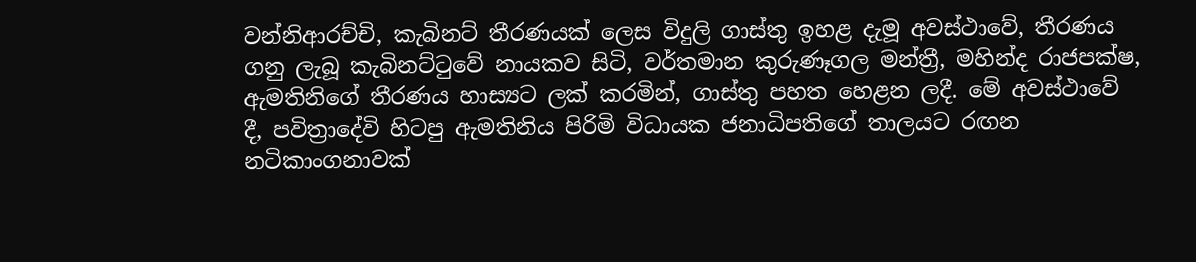වන්නිආරච්චි, කැබිනට් තීරණයක් ලෙස විදුලි ගාස්තු ඉහළ දැමූ අවස්ථාවේ, තීරණය ගනු ලැබූ කැබිනට්ටුවේ නායකව සිටි, වර්තමාන කුරුණෑගල මන්ත්‍රී, මහින්ද රාජපක්ෂ, ඇමතිනිගේ තීරණය හාස්‍යට ලක් කරමින්, ගාස්තු පහත හෙළන ලදී. මේ අවස්ථාවේ දී, පවිත්‍රාදේවි හිටපු ඇමතිනිය පිරිමි විධායක ජනාධිපතිගේ තාලයට රඟන නටිකාංගනාවක්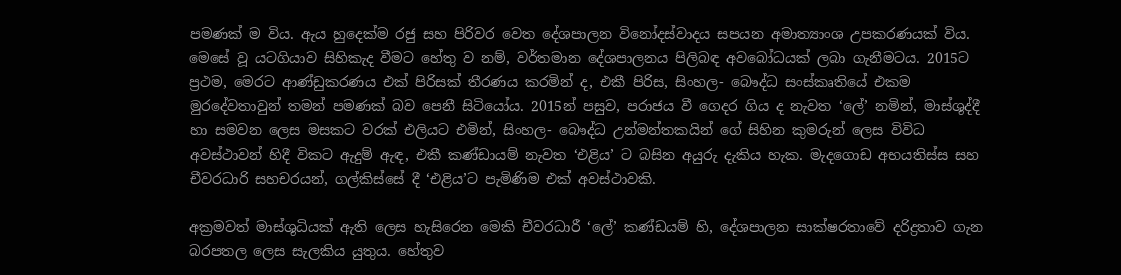පමණක් ම විය. ඇය හුදෙක්ම රජු සහ පිරිවර වෙත දේශපාලන විනෝදස්වාදය සපයන අමාත්‍යාංශ උපකරණයක් විය. මෙසේ වූ යටගියාව සිහිකැද වීමට හේතු ව නම්, වර්තමාන දේශපාලනය පිලිබඳ අවබෝධයක් ලබා ගැනීමටය. 2015ට ප්‍රථම, මෙරට ආණ්ඩුකරණය එක් පිරිසක් තීරණය කරමින් ද, එකී පිරිස, සිංහල- බෞද්ධ සංස්කෘතියේ එකම මුරදේවතාවුන් තමන් පමණක් බව පෙනී සිටියෝය. 2015න් පසුව, පරාජය වී ගෙදර ගිය ද නැවත ‘ලේ’ නමින්, මාස්ශුද්දී හා සමවන ලෙස මසකට වරක් එලියට එමින්, සිංහල- බෞද්ධ උන්මන්තකයින් ගේ සිහින කුමරුන් ලෙස විවිධ අවස්ථාවන් හිදී විකට ඇදුම් ඇඳ, එකී කණ්ඩායම් නැවත ‘එළිය’ ට බසින අයුරු දැකිය හැක. මැදගොඩ අභයතිස්ස සහ චීවරධාරි සහචරයන්, ගල්කිස්සේ දී ‘එළිය’ට පැමිණිම එක් අවස්ථාවකි.

අක්‍රමවත් මාස්ශුධියක් ඇති ලෙස හැසිරෙන මෙකි චීවරධාරී ‘ලේ’ කණ්ඩයම් හි, දේශපාලන සාක්ෂරතාවේ දරිද්‍රතාව ගැන බරපතල ලෙස සැලකිය යුතුය. හේතුව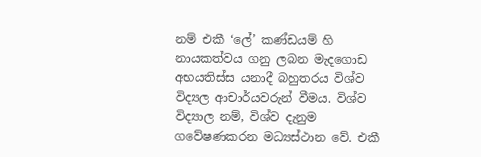නම් එකී ‘ලේ’ කණ්ඩයම් හි නායකත්වය ගනු ලබන මැදගොඩ අභයතිස්ස යනාදී බහුතරය විශ්ව විද්‍යල ආචාර්යවරුන් වීමය. විශ්ව විද්‍යාල නම්, විශ්ව දැනුම ගවේෂණකරන මධ්‍යස්ථාන වේ. එකී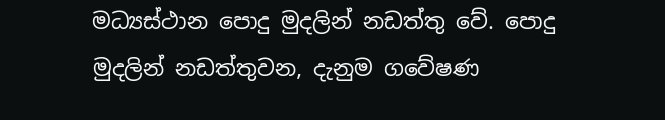මධ්‍යස්ථාන පොදු මුදලින් නඩත්තු වේ. පොදු මුදලින් නඩත්තුවන, දැනුම ගවේෂණ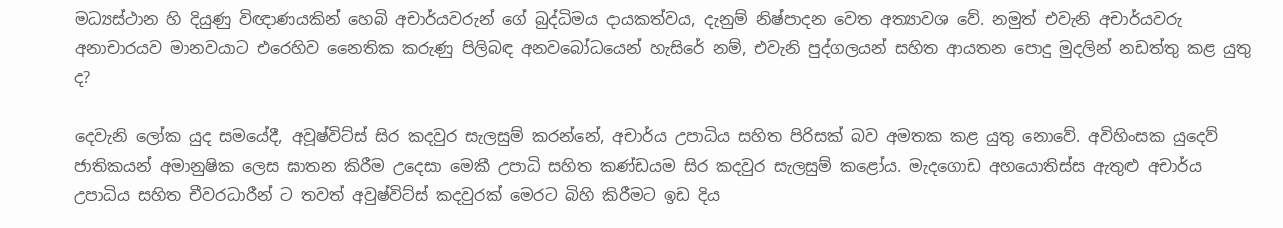මධ්‍යස්ථාන හි දියුණු විඥාණයකින් හෙබි අචාර්යවරුන් ගේ බුද්ධිමය දායකත්වය, දැනුම් නිෂ්පාදන වෙත අත්‍යාවශ වේ. නමුත් එවැනි අචාර්යවරු අනාචාරයව මානවයාට එරෙහිව නෛතික කරුණු පිලිබඳ අනවබෝධයෙන් හැසිරේ නම්, එවැනි පුද්ගලයන් සහිත ආයතන පොදු මුදලින් නඩත්තු කළ යුතු ද?

දෙවැනි ලෝක යුද සමයේදී, අවූෂ්විට්ස් සිර කදවුර සැලසුම් කරන්නේ, අචාර්ය උපාධිය සහිත පිරිසක් බව අමතක කළ යුතු නොවේ. අවිහිංසක යුදෙව් ජාතිකයන් අමානුෂික ලෙස ඝාතන කිරීම උදෙසා මෙකී උපාධි සහිත කණ්ඩයම සිර කදවුර සැලසුම් කළෝය. මැදගොඩ අහයොතිස්ස ඇතුළු අචාර්ය උපාධිය සහිත චීවරධාරීන් ට තවත් අවුෂ්විට්ස් කදවුරක් මෙරට බිහි කිරීමට ඉඩ දිය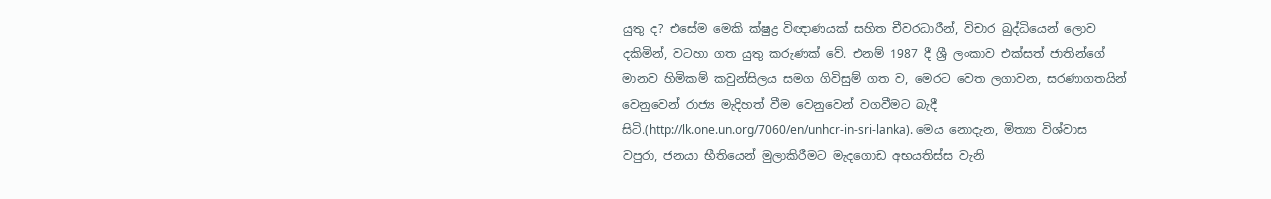යුතු ද? එසේම මෙකි ක්ෂුද්‍ර විඥාණයක් සහිත චීවරධාරීන්, විචාර බුද්ධියෙන් ලොව දකිමින්, වටහා ගත යුතු කරුණක් වේ. එනම් 1987 දී ශ්‍රී ලංකාව එක්සත් ජාතින්ගේ මානව හිමිකම් කවුන්සිලය සමග ගිවිසුම් ගත ව, මෙරට වෙත ලගාවන, සරණාගතයින් වෙනුවෙන් රාජ්‍ය මැදිහත් වීම වෙනුවෙන් වගවීමට බැදී සිටි.(http://lk.one.un.org/7060/en/unhcr-in-sri-lanka). මෙය නොදැන, මිත්‍යා විශ්වාස වපුරා, ජනයා භීතියෙන් මුලාකිරීමට මැදගොඩ අභයතිස්ස වැනි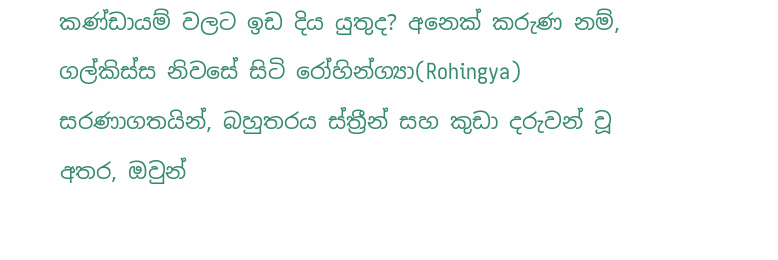කණ්ඩායම් වලට ඉඩ දිය යුතුද? අනෙක් කරුණ නම්, ගල්කිස්ස නිවසේ සිටි රෝහින්ග්‍යා(Rohingya) සරණාගතයින්, බහුතරය ස්ත්‍රීන් සහ කුඩා දරුවන් වූ අතර, ඔවුන්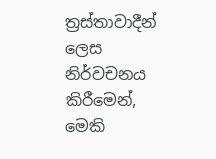ත්‍රස්තාවාදීන් ලෙස නිර්වචනය කිරීමෙන්, මෙකි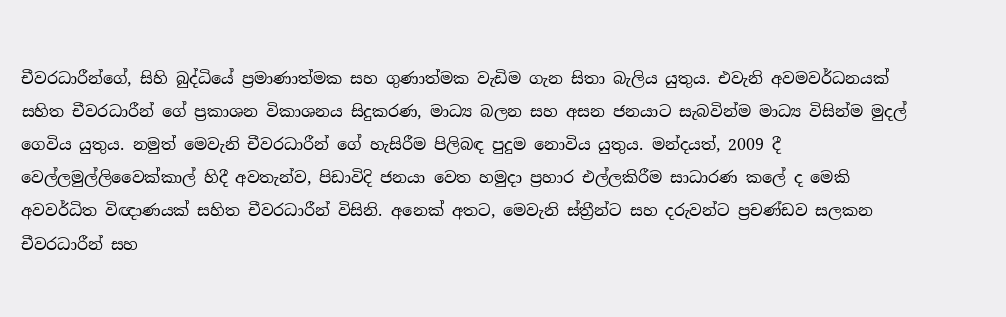චීවරධාරීන්ගේ, සිහි බුද්ධියේ ප්‍රමාණාත්මක සහ ගුණාත්මක වැඩිම ගැන සිතා බැලිය යුතුය. එවැනි අවමවර්ධනයක් සහිත චීවරධාරීන් ගේ ප්‍රකාශන විකාශනය සිදුකරණ, මාධ්‍ය බලන සහ අසන ජනයාට සැබවින්ම මාධ්‍ය විසින්ම මුදල් ගෙවිය යුතුය. නමුත් මෙවැනි චීවරධාරීන් ගේ හැසිරීම පිලිබඳ පුදුම නොවිය යුතුය. මන්දයත්, 2009 දී වෙල්ලමුල්ලිවෛක්කාල් හිදී අවතැන්ව, පිඩාවිදි ජනයා වෙත හමුදා ප්‍රහාර එල්ලකිරීම සාධාරණ කලේ ද මෙකි අවවර්ධිත විඥාණයක් සහිත චීවරධාරීන් විසිනි. අනෙක් අතට, මෙවැනි ස්ත්‍රීන්ට සහ දරුවන්ට ප්‍රචණ්ඩව සලකන චීවරධාරීන් සහ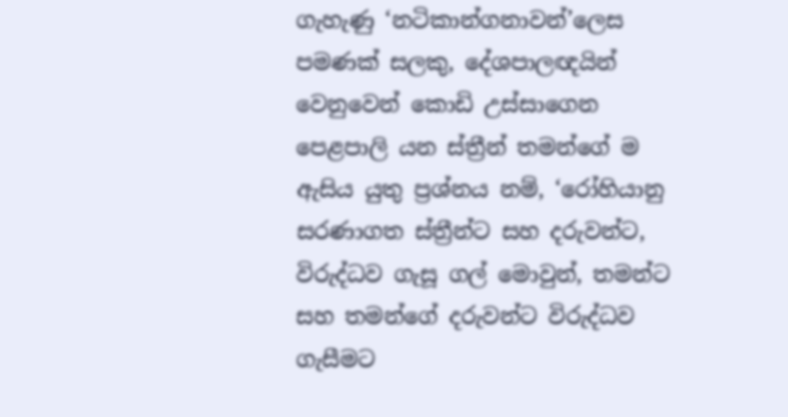ගැහැණු ‘නටිකාන්ගනාවන්’ලෙස පමණක් සලකු, දේශපාලඥයින් වෙනුවෙන් කොඩි උස්සාගෙන පෙළපාලි යන ස්ත්‍රීන් තමන්ගේ ම ඇසිය යුතු ප්‍රශ්නය නම්, ‘රෝහියානු සරණාගත ස්ත්‍රීන්ට සහ දරුවන්ට, විරුද්ධව ගැසූ ගල් මොවුන්, තමන්ට සහ තමන්ගේ දරුවන්ට විරුද්ධව ගැසීමට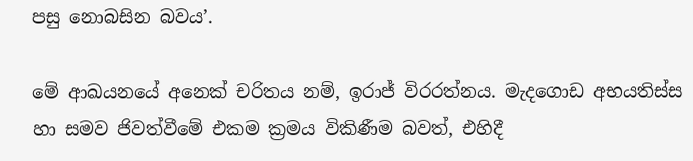පසු නොබසින බවය’.

මේ ආඛයනයේ අනෙක් චරිතය නම්, ඉරාජ් විරරත්නය. මැදගොඩ අභයතිස්ස හා සමව ජිවත්වීමේ එකම ක්‍රමය විකිණීම බවත්, එහිදී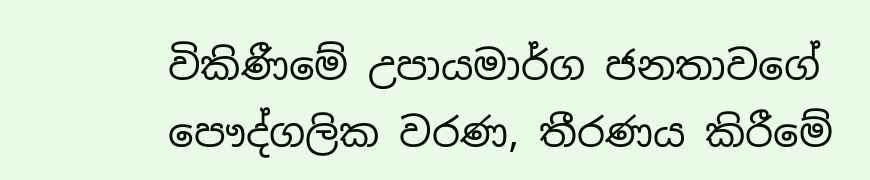විකිණීමේ උපායමාර්ග ජනතාවගේ පෞද්ගලික වරණ, තීරණය කිරීමේ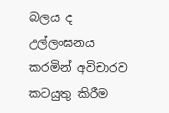බලය ද උල්ලංඝනය කරමින් අවිචාරව කටයුතු කිරීම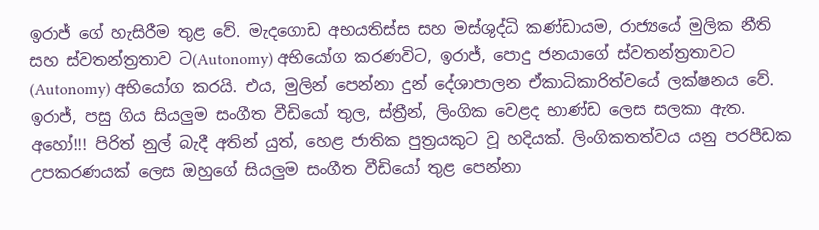ඉරාජ් ගේ හැසිරීම තුළ වේ. මැදගොඩ අභයතිස්ස සහ මස්ශුද්ධි කණ්ඩායම, රාජ්‍යයේ මුලික නීති සහ ස්වතන්ත්‍රතාව ට(Autonomy) අභියෝග කරණවිට, ඉරාජ්, පොදු ජනයාගේ ස්වතන්ත්‍රතාවට (Autonomy) අභියෝග කරයි. එය, මුලින් පෙන්නා දුන් දේශාපාලන ඒකාධිකාරිත්වයේ ලක්ෂනය වේ. ඉරාජ්, පසු ගිය සියලුම සංගීත වීඩියෝ තුල, ස්ත්‍රීන්, ලිංගික වෙළද භාණ්ඩ ලෙස සලකා ඇත. අහෝ!!! පිරිත් නුල් බැදී අතින් යුත්, හෙළ ජාතික පුත්‍රයකුට වූ හදියක්. ලිංගිකතත්වය යනු පරපීඩක උපකරණයක් ලෙස ඔහුගේ සියලුම සංගීත වීඩියෝ තුළ පෙන්නා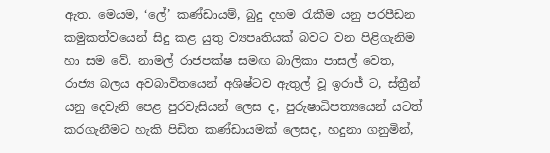ඇත. මෙයම, ‘ලේ’ කණ්ඩායම්, බුදු දහම රැකීම යනු පරපීඩන කමුකත්වයෙන් සිදු කළ යුතු ව්‍යපෘතියක් බවට වන පිළිගැනිම හා සම වේ. නාමල් රාජපක්ෂ සමඟ බාලිකා පාසල් වෙත, රාජ්‍ය බලය අවබාවිතයෙන් අශිෂ්ටව ඇතුල් වූ ඉරාජ් ට, ස්ත්‍රීන් යනු දෙවැනි පෙළ පුරවැසියන් ලෙස ද, පුරුෂාධිපත්‍යයෙන් යටත් කරගැනීමට හැකි පිඩිත කණ්ඩායමක් ලෙසද, හදුනා ගනුමින්,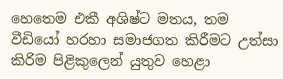හෙතෙම එකී අශිෂ්ට මතය, තම වීඩියෝ හරහා සමාජගත කිරීමට උත්සා කිරිම පිළිකුලෙන් යුතුව හෙළා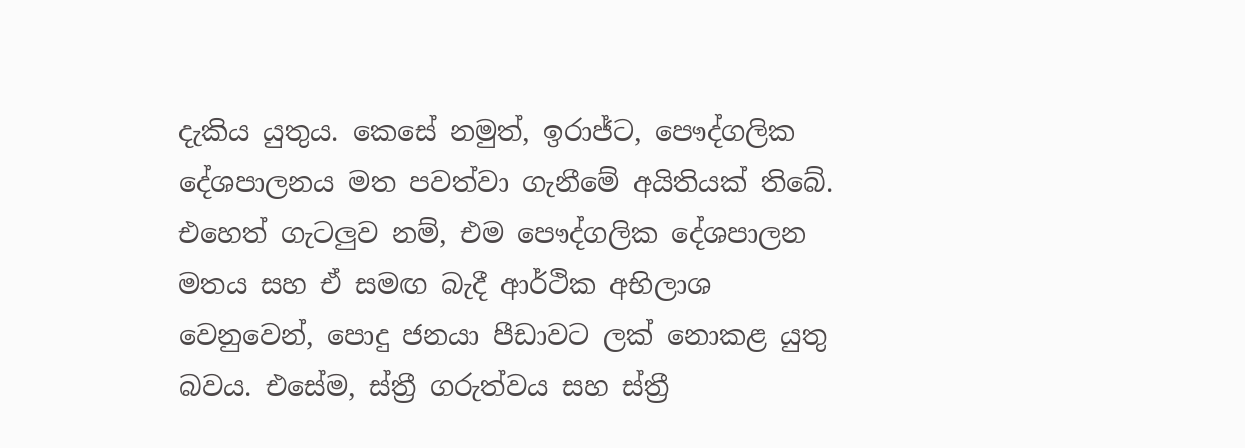දැකිය යුතුය. කෙසේ නමුත්, ඉරාජ්ට, පෞද්ගලික දේශපාලනය මත පවත්වා ගැනීමේ අයිතියක් තිබේ. එහෙත් ගැටලුව නම්, එම පෞද්ගලික දේශපාලන මතය සහ ඒ සමඟ බැදී ආර්ථික අභිලාශ වෙනුවෙන්, පොදු ජනයා පීඩාවට ලක් නොකළ යුතු බවය. එසේම, ස්ත්‍රී ගරුත්වය සහ ස්ත්‍රී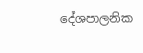දේශපාලනික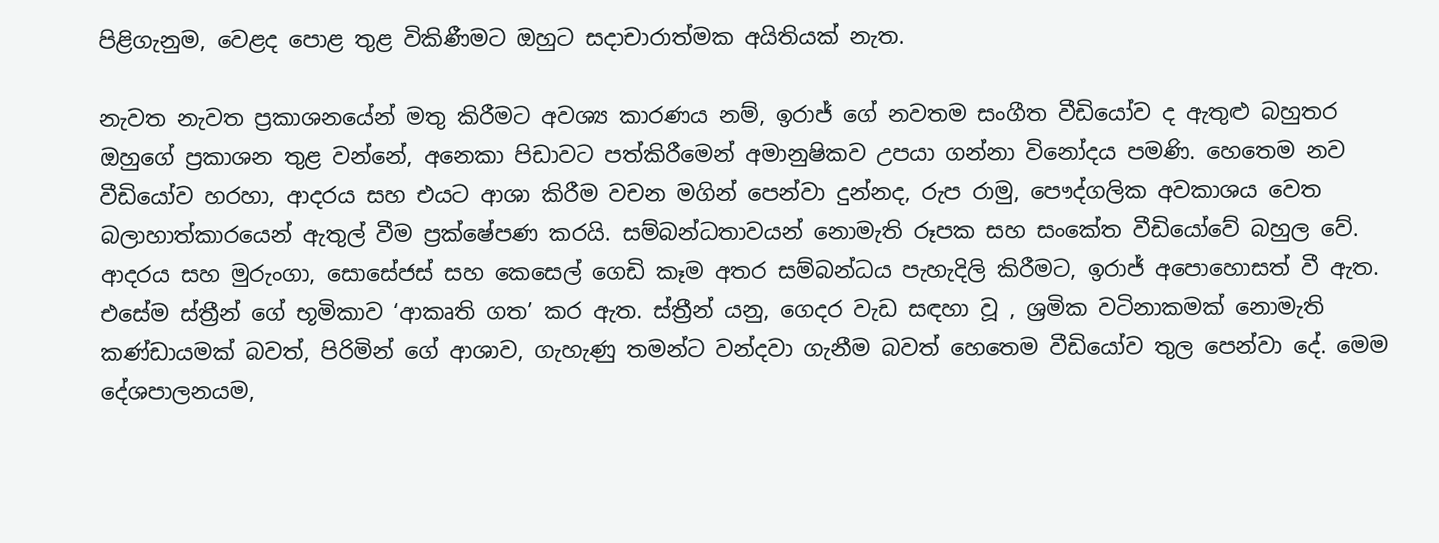පිළිගැනුම, වෙළද පොළ තුළ විකිණීමට ඔහුට සදාචාරාත්මක අයිතියක් නැත.

නැවත නැවත ප්‍රකාශනයේන් මතු කිරීමට අවශ්‍ය කාරණය නම්, ඉරාජ් ගේ නවතම සංගීත වීඩියෝව ද ඇතුළු බහුතර ඔහුගේ ප්‍රකාශන තුළ වන්නේ, අනෙකා පිඩාවට පත්කිරීමෙන් අමානුෂිකව උපයා ගන්නා විනෝදය පමණි. හෙතෙම නව වීඩියෝව හරහා, ආදරය සහ එයට ආශා කිරීම වචන මගින් පෙන්වා දුන්නද, රුප රාමු, පෞද්ගලික අවකාශය වෙත බලාහාත්කාරයෙන් ඇතුල් වීම ප්‍රක්ෂේපණ කරයි. සම්බන්ධතාවයන් නොමැති රූපක සහ සංකේත වීඩියෝවේ බහුල වේ. ආදරය සහ මුරුංගා, සොසේජස් සහ කෙසෙල් ගෙඩි කෑම අතර සම්බන්ධය පැහැදිලි කිරීමට, ඉරාජ් අපොහොසත් වී ඇත. එසේම ස්ත්‍රීන් ගේ භූමිකාව ‘ආකෘති ගත’ කර ඇත. ස්ත්‍රීන් යනු, ගෙදර වැඩ සඳහා වූ , ශ්‍රමික වටිනාකමක් නොමැති කණ්ඩායමක් බවත්, පිරිමින් ගේ ආශාව, ගැහැණු තමන්ට වන්දවා ගැනීම බවත් හෙතෙම වීඩියෝව තුල පෙන්වා දේ. මෙම දේශපාලනයම,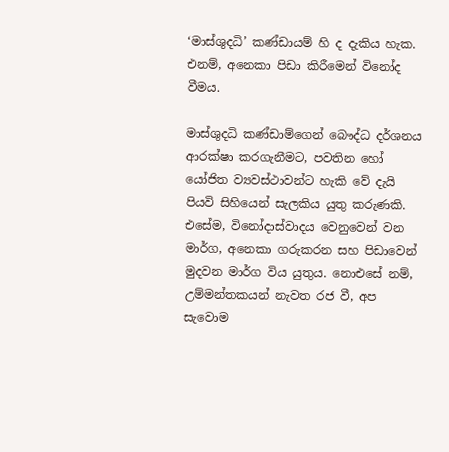‘මාස්ශුදධි’ කණ්ඩායම් හි ද දැකිය හැක. එනම්, අනෙකා පිඩා කිරීමෙන් විනෝද වීමය.

මාස්ශුදධි කණ්ඩාම්ගෙන් බෞද්ධ දර්ශනය ආරක්ෂා කරගැනීමට, පවතින හෝ යෝජිත ව්‍යවස්ථාවන්ට හැකි වේ දැයි පියවි සිහියෙන් සැලකිය යුතු කරුණකි. එසේම, විනෝදාස්වාදය වෙනුවෙන් වන මාර්ග, අනෙකා ගරුකරන සහ පිඩාවෙන් මුදවන මාර්ග විය යුතුය. නොඑසේ නම්, උම්මන්තකයන් නැවත රජ වී, අප සැවොම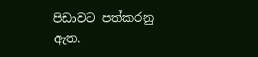පිඩාවට පත්කරනු ඇත.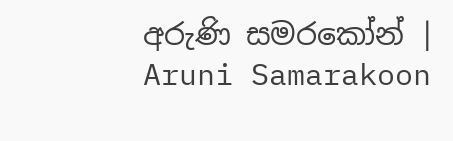අරුණි සමරකෝන් | Aruni Samarakoon